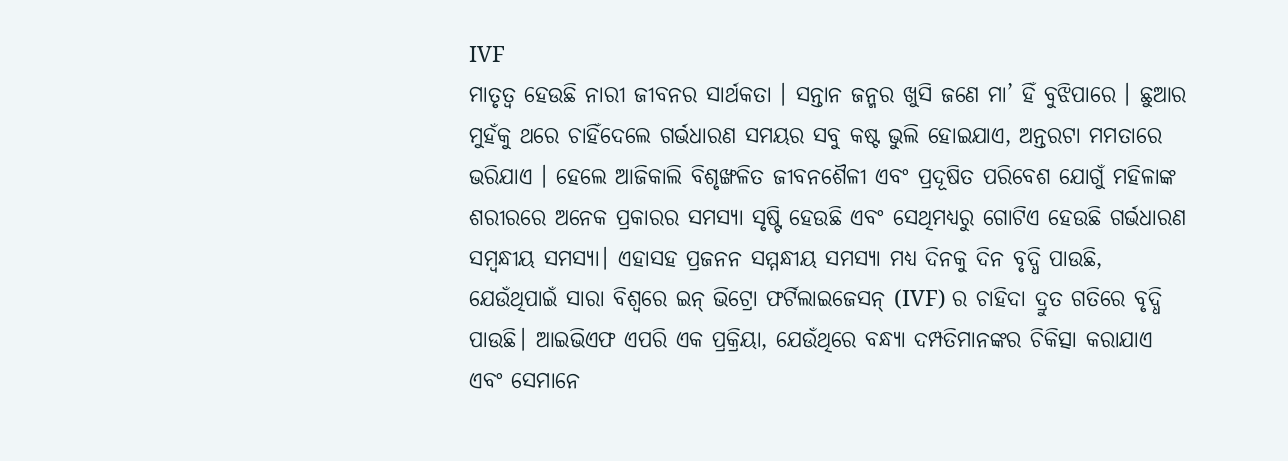IVF
ମାତୃତ୍ୱ ହେଉଛି ନାରୀ ଜୀବନର ସାର୍ଥକତା । ସନ୍ତାନ ଜନ୍ମର ଖୁସି ଜଣେ ମା’ ହିଁ ବୁଝିପାରେ । ଛୁଆର ମୁହଁକୁ ଥରେ ଚାହିଁଦେଲେ ଗର୍ଭଧାରଣ ସମୟର ସବୁ କଷ୍ଟ ଭୁଲି ହୋଇଯାଏ, ଅନ୍ତରଟା ମମତାରେ ଭରିଯାଏ । ହେଲେ ଆଜିକାଲି ବିଶୃଙ୍ଖଳିତ ଜୀବନଶୈଳୀ ଏବଂ ପ୍ରଦୂଷିତ ପରିବେଶ ଯୋଗୁଁ ମହିଳାଙ୍କ ଶରୀରରେ ଅନେକ ପ୍ରକାରର ସମସ୍ୟା ସୃଷ୍ଟି ହେଉଛି ଏବଂ ସେଥିମଧ୍ୟରୁ ଗୋଟିଏ ହେଉଛି ଗର୍ଭଧାରଣ ସମ୍ବନ୍ଧୀୟ ସମସ୍ୟା। ଏହାସହ ପ୍ରଜନନ ସମ୍ମନ୍ଧୀୟ ସମସ୍ୟା ମଧ୍ୟ ଦିନକୁ ଦିନ ବୃଦ୍ଧି ପାଉଛି, ଯେଉଁଥିପାଇଁ ସାରା ବିଶ୍ୱରେ ଇନ୍ ଭିଟ୍ରୋ ଫର୍ଟିଲାଇଜେସନ୍ (IVF) ର ଚାହିଦା ଦ୍ରୁତ ଗତିରେ ବୃଦ୍ଧି ପାଉଛି। ଆଇଭିଏଫ ଏପରି ଏକ ପ୍ରକ୍ରିୟା, ଯେଉଁଥିରେ ବନ୍ଧ୍ୟା ଦମ୍ପତିମାନଙ୍କର ଚିକିତ୍ସା କରାଯାଏ ଏବଂ ସେମାନେ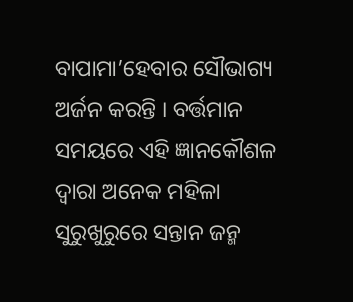ବାପାମା’ହେବାର ସୌଭାଗ୍ୟ ଅର୍ଜନ କରନ୍ତି । ବର୍ତ୍ତମାନ ସମୟରେ ଏହି ଜ୍ଞାନକୌଶଳ ଦ୍ୱାରା ଅନେକ ମହିଳା ସୁରୁଖୁରୁରେ ସନ୍ତାନ ଜନ୍ମ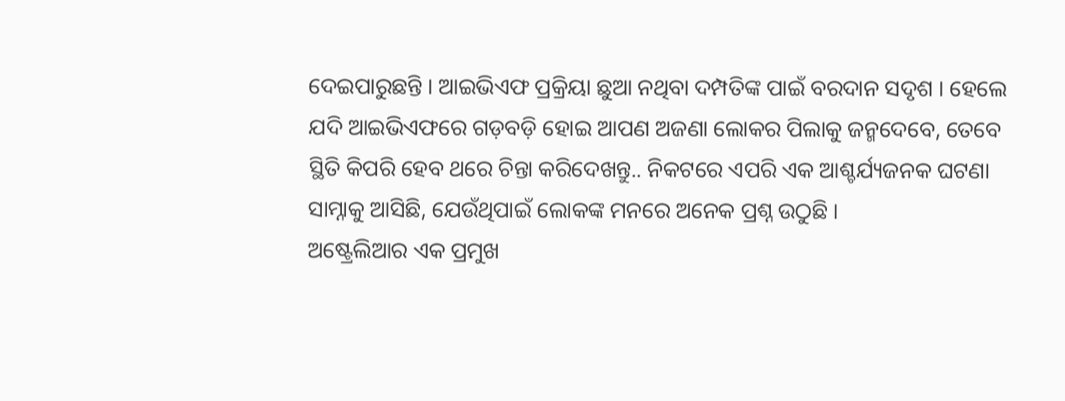ଦେଇପାରୁଛନ୍ତି । ଆଇଭିଏଫ ପ୍ରକ୍ରିୟା ଛୁଆ ନଥିବା ଦମ୍ପତିଙ୍କ ପାଇଁ ବରଦାନ ସଦୃଶ । ହେଲେ ଯଦି ଆଇଭିଏଫରେ ଗଡ଼ବଡ଼ି ହୋଇ ଆପଣ ଅଜଣା ଲୋକର ପିଲାକୁ ଜନ୍ମଦେବେ, ତେବେ ସ୍ଥିତି କିପରି ହେବ ଥରେ ଚିନ୍ତା କରିଦେଖନ୍ତୁ.. ନିକଟରେ ଏପରି ଏକ ଆଶ୍ଚର୍ଯ୍ୟଜନକ ଘଟଣା ସାମ୍ନାକୁ ଆସିଛି, ଯେଉଁଥିପାଇଁ ଲୋକଙ୍କ ମନରେ ଅନେକ ପ୍ରଶ୍ନ ଉଠୁଛି ।
ଅଷ୍ଟ୍ରେଲିଆର ଏକ ପ୍ରମୁଖ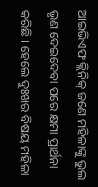ଆଇଭିଏଫ କ୍ଲିନିକ୍ ଜଣେ ମହିଳାଙ୍କୁ ଭୁଲ ଭୃଣ ଦେଇଦେବା ପରେ କ୍ଷମା ପ୍ରାର୍ଥନା କରିଛି । ହେଲେ ଦୁଃଖର ବିଷୟ ମହିଳା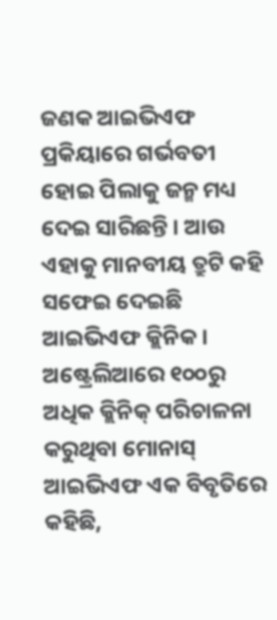ଜଣକ ଆଇଭିଏଫ ପ୍ରକିୟାରେ ଗର୍ଭବତୀ ହୋଇ ପିଲାକୁ ଜନ୍ମ ମଧ୍ୟ ଦେଇ ସାରିଛନ୍ତି । ଆଉ ଏହାକୁ ମାନବୀୟ ତ୍ରୁଟି କହି ସଫେଇ ଦେଇଛି ଆଇଭିଏଫ କ୍ଲିନିକ । ଅଷ୍ଟ୍ରେଲିଆରେ ୧୦୦ରୁ ଅଧିକ କ୍ଲିନିକ୍ ପରିଚାଳନା କରୁଥିବା ମୋନାସ୍ ଆଇଭିଏଫ ଏକ ବିବୃତିରେ କହିଛି,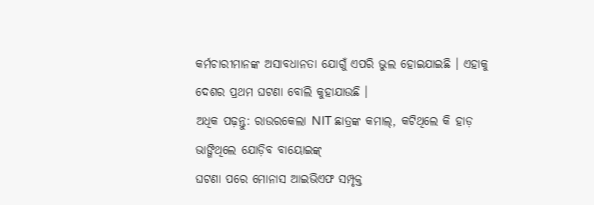କର୍ମଚାରୀମାନଙ୍କ ଅସାବଧାନତା ଯୋଗୁଁ ଏପରି ଭୁଲ ହୋଇଯାଇଛି । ଏହାକୁ ଦେଶର ପ୍ରଥମ ଘଟଣା ବୋଲି କୁହାଯାଉଛି ।
ଅଧିକ ପଢ଼ନ୍ତୁ: ରାଉରକେଲା NIT ଛାତ୍ରଙ୍କ କମାଲ୍, କଟିଥିଲେ କି ହାଡ଼ ଭାଙ୍ଗିଥିଲେ ଯୋଡ଼ିବ ବାୟୋଇଙ୍କ୍
ଘଟଣା ପରେ ମୋନାସ ଆଇଭିଏଫ ସମ୍ପୃକ୍ତ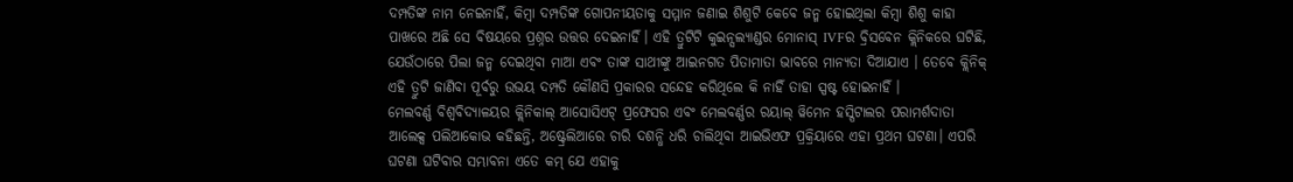ଦମ୍ପତିଙ୍କ ନାମ ନେଇନାହିଁ, କିମ୍ବା ଦମ୍ପତିଙ୍କ ଗୋପନୀୟତାକୁ ସମ୍ମାନ ଜଣାଇ ଶିଶୁଟି କେବେ ଜନ୍ମ ହୋଇଥିଲା କିମ୍ବା ଶିଶୁ କାହା ପାଖରେ ଅଛି ସେ ବିଷୟରେ ପ୍ରଶ୍ନର ଉତ୍ତର ଦେଇନାହିଁ। ଏହି ତ୍ରୁଟିଟି କୁଇନ୍ସଲ୍ୟାଣ୍ଡର ମୋନାସ୍ IVFର ବ୍ରିସବେନ କ୍ଲିନିକରେ ଘଟିଛି, ଯେଉଁଠାରେ ପିଲା ଜନ୍ମ ଦେଇଥିବା ମାଆ ଏବଂ ତାଙ୍କ ସାଥୀଙ୍କୁ ଆଇନଗତ ପିତାମାତା ଭାବରେ ମାନ୍ୟତା ଦିଆଯାଏ । ତେବେ କ୍ଲିନିକ୍ ଏହି ତ୍ରୁଟି ଜାଣିବା ପୂର୍ବରୁ ଉଭୟ ଦମ୍ପତି କୌଣସି ପ୍ରକାରର ସନ୍ଦେହ କରିଥିଲେ କି ନାହିଁ ତାହା ସ୍ପଷ୍ଟ ହୋଇନାହିଁ ।
ମେଲବର୍ଣ୍ଣ ବିଶ୍ୱବିଦ୍ୟାଳୟର କ୍ଲିନିକାଲ୍ ଆସୋସିଏଟ୍ ପ୍ରଫେସର ଏବଂ ମେଲବର୍ଣ୍ଣର ରୟାଲ୍ ୱିମେନ ହସ୍ପିଟାଲର ପରାମର୍ଶଦାତା ଆଲେକ୍ସ ପଲିଆକୋଭ କହିଛନ୍ତି, ଅଷ୍ଟ୍ରେଲିଆରେ ଚାରି ଦଶନ୍ଧି ଧରି ଚାଲିଥିବା ଆଇଭିଏଫ ପ୍ରକ୍ରିୟାରେ ଏହା ପ୍ରଥମ ଘଟଣା। ଏପରି ଘଟଣା ଘଟିବାର ସମ୍ଭାବନା ଏତେ କମ୍ ଯେ ଏହାକୁ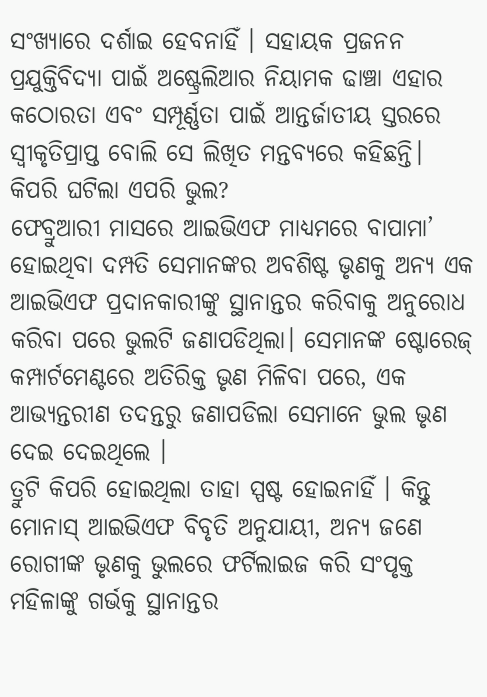ସଂଖ୍ୟାରେ ଦର୍ଶାଇ ହେବନାହିଁ । ସହାୟକ ପ୍ରଜନନ ପ୍ରଯୁକ୍ତିବିଦ୍ୟା ପାଇଁ ଅଷ୍ଟ୍ରେଲିଆର ନିୟାମକ ଢାଞ୍ଚା ଏହାର କଠୋରତା ଏବଂ ସମ୍ପୂର୍ଣ୍ଣତା ପାଇଁ ଆନ୍ତର୍ଜାତୀୟ ସ୍ତରରେ ସ୍ୱୀକୃତିପ୍ରାପ୍ତ ବୋଲି ସେ ଲିଖିତ ମନ୍ତବ୍ୟରେ କହିଛନ୍ତି।
କିପରି ଘଟିଲା ଏପରି ଭୁଲ?
ଫେବ୍ରୁଆରୀ ମାସରେ ଆଇଭିଏଫ ମାଧ୍ୟମରେ ବାପାମା’ ହୋଇଥିବା ଦମ୍ପତି ସେମାନଙ୍କର ଅବଶିଷ୍ଟ ଭୃଣକୁ ଅନ୍ୟ ଏକ ଆଇଭିଏଫ ପ୍ରଦାନକାରୀଙ୍କୁ ସ୍ଥାନାନ୍ତର କରିବାକୁ ଅନୁରୋଧ କରିବା ପରେ ଭୁଲଟି ଜଣାପଡିଥିଲା। ସେମାନଙ୍କ ଷ୍ଟୋରେଜ୍ କମ୍ପାର୍ଟମେଣ୍ଟରେ ଅତିରିକ୍ତ ଭୃଣ ମିଳିବା ପରେ, ଏକ ଆଭ୍ୟନ୍ତରୀଣ ତଦନ୍ତରୁ ଜଣାପଡିଲା ସେମାନେ ଭୁଲ ଭୃଣ ଦେଇ ଦେଇଥିଲେ ।
ତ୍ରୁଟି କିପରି ହୋଇଥିଲା ତାହା ସ୍ପଷ୍ଟ ହୋଇନାହିଁ । କିନ୍ତୁ ମୋନାସ୍ ଆଇଭିଏଫ ବିବୃତି ଅନୁଯାୟୀ, ଅନ୍ୟ ଜଣେ ରୋଗୀଙ୍କ ଭୃଣକୁ ଭୁଲରେ ଫର୍ଟିଲାଇଜ କରି ସଂପୃକ୍ତ ମହିଳାଙ୍କୁ ଗର୍ଭକୁ ସ୍ଥାନାନ୍ତର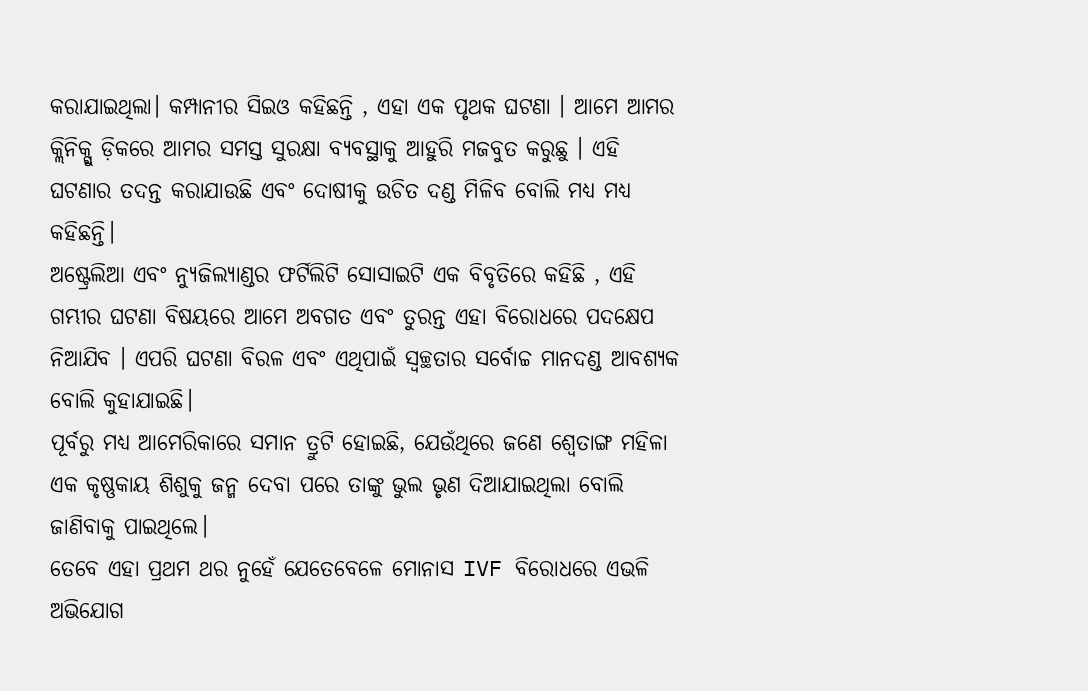କରାଯାଇଥିଲା। କମ୍ପାନୀର ସିଇଓ କହିଛନ୍ତି , ଏହା ଏକ ପୃଥକ ଘଟଣା । ଆମେ ଆମର କ୍ଲିନିକ୍ଗୁ ଡ଼ିକରେ ଆମର ସମସ୍ତ ସୁରକ୍ଷା ବ୍ୟବସ୍ଥାକୁ ଆହୁରି ମଜବୁତ କରୁଛୁ । ଏହି ଘଟଣାର ତଦନ୍ତ କରାଯାଉଛି ଏବଂ ଦୋଷୀକୁ ଉଚିତ ଦଣ୍ଡ ମିଳିବ ବୋଲି ମଧ୍ୟ ମଧ୍ୟ କହିଛନ୍ତି।
ଅଷ୍ଟ୍ରେଲିଆ ଏବଂ ନ୍ୟୁଜିଲ୍ୟାଣ୍ଡର ଫର୍ଟିଲିଟି ସୋସାଇଟି ଏକ ବିବୃତିରେ କହିଛି , ଏହି ଗମ୍ଭୀର ଘଟଣା ବିଷୟରେ ଆମେ ଅବଗତ ଏବଂ ତୁରନ୍ତ ଏହା ବିରୋଧରେ ପଦକ୍ଷେପ ନିଆଯିବ । ଏପରି ଘଟଣା ବିରଳ ଏବଂ ଏଥିପାଇଁ ସ୍ୱଚ୍ଛତାର ସର୍ବୋଚ୍ଚ ମାନଦଣ୍ଡ ଆବଶ୍ୟକ ବୋଲି କୁହାଯାଇଛି।
ପୂର୍ବରୁ ମଧ୍ୟ ଆମେରିକାରେ ସମାନ ତ୍ରୁଟି ହୋଇଛି, ଯେଉଁଥିରେ ଜଣେ ଶ୍ୱେତାଙ୍ଗ ମହିଳା ଏକ କୃଷ୍ଣକାୟ ଶିଶୁକୁ ଜନ୍ମ ଦେବା ପରେ ତାଙ୍କୁ ଭୁଲ ଭୃଣ ଦିଆଯାଇଥିଲା ବୋଲି ଜାଣିବାକୁ ପାଇଥିଲେ।
ତେବେ ଏହା ପ୍ରଥମ ଥର ନୁହେଁ ଯେତେବେଳେ ମୋନାସ IVF ବିରୋଧରେ ଏଭଳି ଅଭିଯୋଗ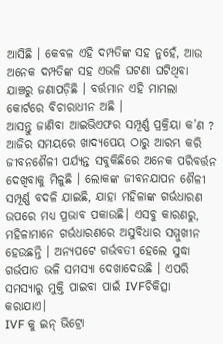ଆସିଛି । କେବଳ ଏହି ଦମ୍ପତିଙ୍କ ସହ ନୁହେଁ, ଆଉ ଅନେକ ଦମ୍ପତିଙ୍କ ସହ ଏଭଳି ଘଟଣା ଘଟିଥିବା ଯାଞ୍ଚରୁ ଜଣାପଡ଼ିଛି । ବର୍ତ୍ତମାନ ଏହି ମାମଲା କୋର୍ଟରେ ବିଚାରାଧୀନ ଅଛି ।
ଆସନ୍ତୁ ଜାଣିବା ଆଇଭିଏଫର ସମ୍ପୂର୍ଣ୍ଣ ପ୍ରକ୍ରିୟା କ’ଣ ?
ଆଜିର ସମୟରେ ଖାଦ୍ୟପେୟ ଠାରୁ ଆରମ୍ଭ କରି ଜୀବନଶୈଳୀ ପର୍ଯ୍ୟନ୍ତ ସବୁକିଛିରେ ଅନେକ ପରିବର୍ତ୍ତନ ଦେଖିବାକୁ ମିଳୁଛି । ଲୋକଙ୍କ ଜୀବନଯାପନ ଶୈଳୀ ସମ୍ପୂର୍ଣ୍ଣ ବଦଳି ଯାଇଛି, ଯାହା ମହିଳାଙ୍କ ଗର୍ଭଧାରଣ ଉପରେ ମଧ୍ୟ ପ୍ରଭାବ ପକାଉଛି। ଏସବୁ କାରଣରୁ, ମହିଳାମାନେ ଗର୍ଭଧାରଣରେ ଅସୁବିଧାର ସମ୍ମୁଖୀନ ହେଉଛନ୍ତି । ଅନ୍ୟପଟେ ଗର୍ଭବତୀ ହେଲେ ସୁଦ୍ଧା ଗର୍ଭପାତ ଭଳି ସମସ୍ୟା ଦେଖାଦେଉଛି । ଏପରି ସମସ୍ୟାରୁ ମୁକ୍ତି ପାଇବା ପାଇଁ IVFଚିକିତ୍ସା କରାଯାଏ।
IVF କୁ ଇନ୍ ଭିଟ୍ରୋ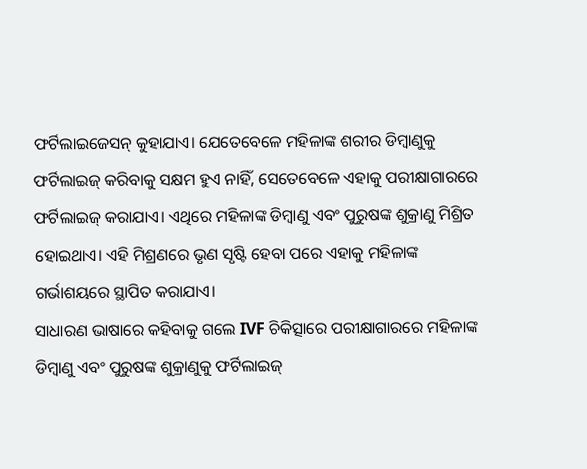ଫର୍ଟିଲାଇଜେସନ୍ କୁହାଯାଏ। ଯେତେବେଳେ ମହିଳାଙ୍କ ଶରୀର ଡିମ୍ବାଣୁକୁ ଫର୍ଟିଲାଇଜ୍ କରିବାକୁ ସକ୍ଷମ ହୁଏ ନାହିଁ, ସେତେବେଳେ ଏହାକୁ ପରୀକ୍ଷାଗାରରେ ଫର୍ଟିଲାଇଜ୍ କରାଯାଏ। ଏଥିରେ ମହିଳାଙ୍କ ଡିମ୍ବାଣୁ ଏବଂ ପୁରୁଷଙ୍କ ଶୁକ୍ରାଣୁ ମିଶ୍ରିତ ହୋଇଥାଏ। ଏହି ମିଶ୍ରଣରେ ଭୃଣ ସୃଷ୍ଟି ହେବା ପରେ ଏହାକୁ ମହିଳାଙ୍କ ଗର୍ଭାଶୟରେ ସ୍ଥାପିତ କରାଯାଏ।
ସାଧାରଣ ଭାଷାରେ କହିବାକୁ ଗଲେ IVF ଚିକିତ୍ସାରେ ପରୀକ୍ଷାଗାରରେ ମହିଳାଙ୍କ ଡିମ୍ବାଣୁ ଏବଂ ପୁରୁଷଙ୍କ ଶୁକ୍ରାଣୁକୁ ଫର୍ଟିଲାଇଜ୍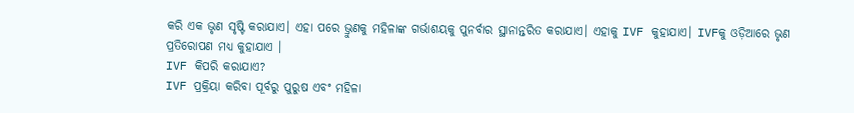କରି ଏକ ଭୃଣ ସୃଷ୍ଟି କରାଯାଏ। ଏହା ପରେ ଭ୍ରୁଣକୁ ମହିଳାଙ୍କ ଗର୍ଭାଶୟକୁ ପୁନର୍ବାର ସ୍ଥାନାନ୍ତରିତ କରାଯାଏ। ଏହାକୁ IVF କୁହାଯାଏ। IVFକୁ ଓଡ଼ିଆରେ ଭୃଣ ପ୍ରତିରୋପଣ ମଧ୍ୟ କୁହାଯାଏ ।
IVF କିପରି କରାଯାଏ?
IVF ପ୍ରକ୍ରିୟା କରିବା ପୂର୍ବରୁ ପୁରୁଷ ଏବଂ ମହିଳା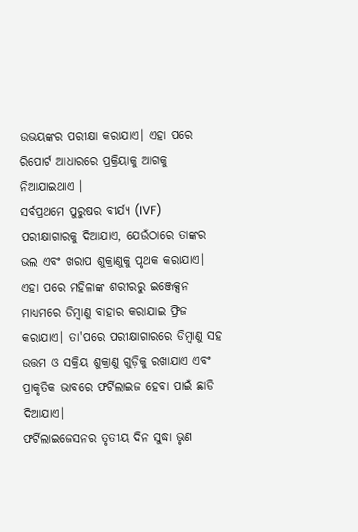ଉଭୟଙ୍କର ପରୀକ୍ଷା କରାଯାଏ। ଏହା ପରେ ରିପୋର୍ଟ ଆଧାରରେ ପ୍ରକ୍ରିୟାକୁ ଆଗକୁ ନିଆଯାଇଥାଏ ।
ସର୍ବପ୍ରଥମେ ପୁରୁଷର ବୀର୍ଯ୍ୟ (IVF) ପରୀକ୍ଷାଗାରକୁ ଦିଆଯାଏ, ଯେଉଁଠାରେ ତାଙ୍କର ଭଲ ଏବଂ ଖରାପ ଶୁକ୍ରାଣୁକୁ ପୃଥକ କରାଯାଏ। ଏହା ପରେ ମହିଳାଙ୍କ ଶରୀରରୁ ଇଞ୍ଜେକ୍ସନ ମାଧ୍ୟମରେ ଡିମ୍ବାଣୁ ବାହାର କରାଯାଇ ଫ୍ରିଜ କରାଯାଏ। ତା'ପରେ ପରୀକ୍ଷାଗାରରେ ଡିମ୍ବାଣୁ ସହ ଉତ୍ତମ ଓ ସକ୍ରିୟ ଶୁକ୍ରାଣୁ ଗୁଡ଼ିକୁ ରଖାଯାଏ ଏବଂ ପ୍ରାକୃତିକ ଭାବରେ ଫର୍ଟିଲାଇଜ ହେବା ପାଇଁ ଛାଡି ଦିଆଯାଏ।
ଫର୍ଟିଲାଇଜେସନର ତୃତୀୟ ଦିନ ସୁଦ୍ଧା ଭୃଣ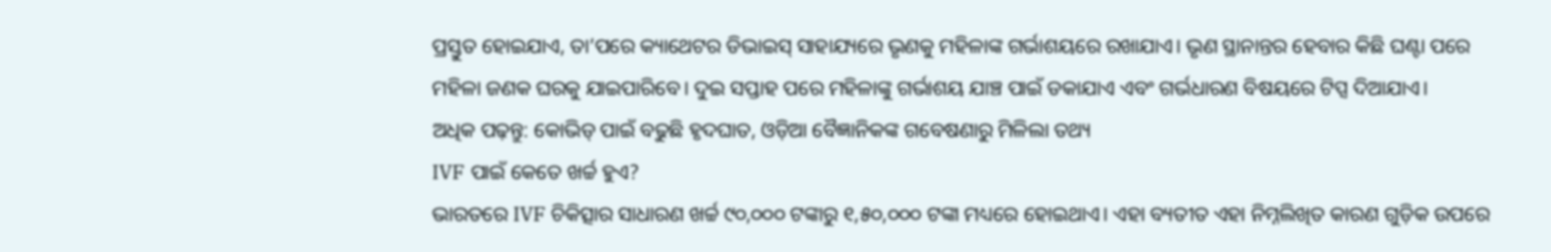ପ୍ରସ୍ତୁତ ହୋଇଯାଏ, ତା’ପରେ କ୍ୟାଥେଟର ଡିଭାଇସ୍ ସାହାଯ୍ୟରେ ଭୃଣକୁ ମହିଳାଙ୍କ ଗର୍ଭାଶୟରେ ରଖାଯାଏ। ଭୃଣ ସ୍ଥାନାନ୍ତର ହେବାର କିଛି ଘଣ୍ଟା ପରେ ମହିଳା ଜଣକ ଘରକୁ ଯାଇପାରିବେ। ଦୁଇ ସପ୍ତାହ ପରେ ମହିଳାଙ୍କୁ ଗର୍ଭାଶୟ ଯାଞ୍ଚ ପାଇଁ ଡକାଯାଏ ଏବଂ ଗର୍ଭଧାରଣ ବିଷୟରେ ଟିପ୍ସ ଦିଆଯାଏ।
ଅଧିକ ପଢ଼ନ୍ତୁ: କୋଭିଡ୍ ପାଇଁ ବଢୁଛି ହୃଦଘାତ, ଓଡ଼ିଆ ବୈଜ୍ଞାନିକଙ୍କ ଗବେଷଣାରୁ ମିଳିଲା ତଥ୍ୟ
IVF ପାଇଁ କେତେ ଖର୍ଚ୍ଚ ହୁଏ?
ଭାରତରେ IVF ଚିକିତ୍ସାର ସାଧାରଣ ଖର୍ଚ୍ଚ ୯୦,୦୦୦ ଟଙ୍କାରୁ ୧,୫୦,୦୦୦ ଟଙ୍କା ମଧ୍ୟରେ ହୋଇଥାଏ। ଏହା ବ୍ୟତୀତ ଏହା ନିମ୍ନଲିଖିତ କାରଣ ଗୁଡ଼ିକ ଉପରେ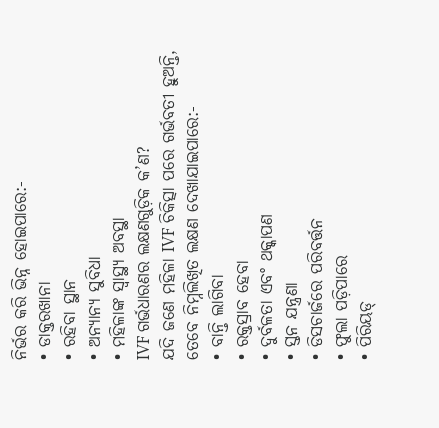ନିର୍ଭର କରି ଭିନ୍ନ ହୋଇପାରେ:-
• ଡାକ୍ତରଖାନା
• ରହିବା ସ୍ଥାନ
• ଅନ୍ୟାନ୍ୟ ସୁବିଧା
• ମହିଳାଙ୍କ ସ୍ୱାସ୍ଥ୍ୟ ଅବସ୍ଥା
IVF ଗର୍ଭଧାରଣର ଲକ୍ଷଣଗୁଡ଼ିକ କ’ଣ?
ଯଦି ଜଣେ ମହିଳା IVF ଚିକିତ୍ସା ପରେ ଗର୍ଭବତୀ ହୁଅନ୍ତି, ତେବେ ନିମ୍ନଲିଖିତ ଲକ୍ଷଣ ଦେଖାଯାଇପାରେ:-
• ବାନ୍ତି ଲାଗିବା
• ରକ୍ତସ୍ରାବ ହେବା
• ଦୁର୍ବଳତା ଏବଂ ଥକ୍କାପଣ
• ସ୍ତନ ଯନ୍ତ୍ରଣା
• ଡିସଚାର୍ଜରେ ପରିବର୍ତ୍ତନ
• ଫୁଲା ପଡ଼ିପାରେ
• ପିରିୟଡ୍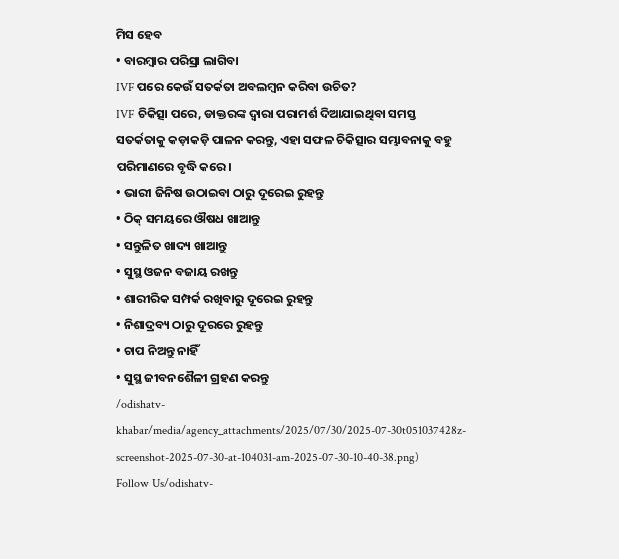ମିସ ହେବ
• ବାରମ୍ବାର ପରିସ୍ରା ଲାଗିବା
IVF ପରେ କେଉଁ ସତର୍କତା ଅବଲମ୍ବନ କରିବା ଉଚିତ?
IVF ଚିକିତ୍ସା ପରେ, ଡାକ୍ତରଙ୍କ ଦ୍ୱାରା ପରାମର୍ଶ ଦିଆଯାଇଥିବା ସମସ୍ତ ସତର୍କତାକୁ କଡ଼ାକଡ଼ି ପାଳନ କରନ୍ତୁ, ଏହା ସଫଳ ଚିକିତ୍ସାର ସମ୍ଭାବନାକୁ ବହୁ ପରିମାଣରେ ବୃଦ୍ଧି କରେ।
• ଭାରୀ ଜିନିଷ ଉଠାଇବା ଠାରୁ ଦୂରେଇ ରୁହନ୍ତୁ
• ଠିକ୍ ସମୟରେ ଔଷଧ ଖାଆନ୍ତୁ
• ସନ୍ତୁଳିତ ଖାଦ୍ୟ ଖାଆନ୍ତୁ
• ସୁସ୍ଥ ଓଜନ ବଜାୟ ରଖନ୍ତୁ
• ଶାରୀରିକ ସମ୍ପର୍କ ରଖିବାରୁ ଦୂରେଇ ରୁହନ୍ତୁ
• ନିଶାଦ୍ରବ୍ୟ ଠାରୁ ଦୂରରେ ରୁହନ୍ତୁ
• ଚାପ ନିଅନ୍ତୁ ନାହିଁ
• ସୁସ୍ଥ ଜୀବନଶୈଳୀ ଗ୍ରହଣ କରନ୍ତୁ
/odishatv-khabar/media/agency_attachments/2025/07/30/2025-07-30t051037428z-screenshot-2025-07-30-at-104031-am-2025-07-30-10-40-38.png)
Follow Us/odishatv-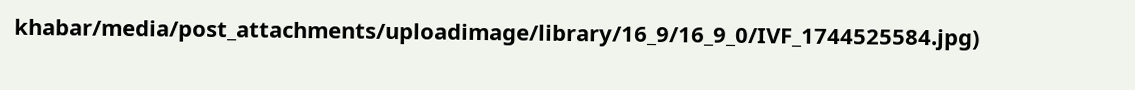khabar/media/post_attachments/uploadimage/library/16_9/16_9_0/IVF_1744525584.jpg)